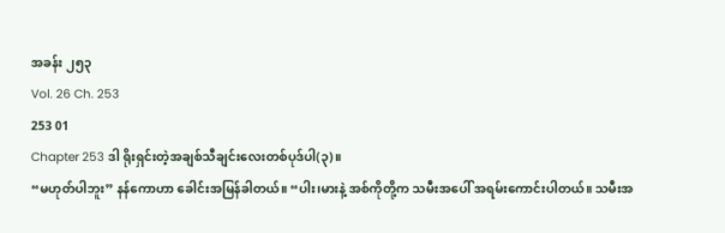အခန်း ၂၅၃
Vol. 26 Ch. 253
253 01
Chapter 253 ဒါ ရိုးရှင်းတဲ့အချစ်သီချင်းလေးတစ်ပုဒ်ပါ(၃)။
“မဟုတ်ပါဘူး” နန်ကောဟာ ခေါင်းအမြန်ခါတယ်။ “ပါး၊မားနဲ့ အစ်ကိုတို့က သမီးအပေါ် အရမ်းကောင်းပါတယ်။ သမီးအ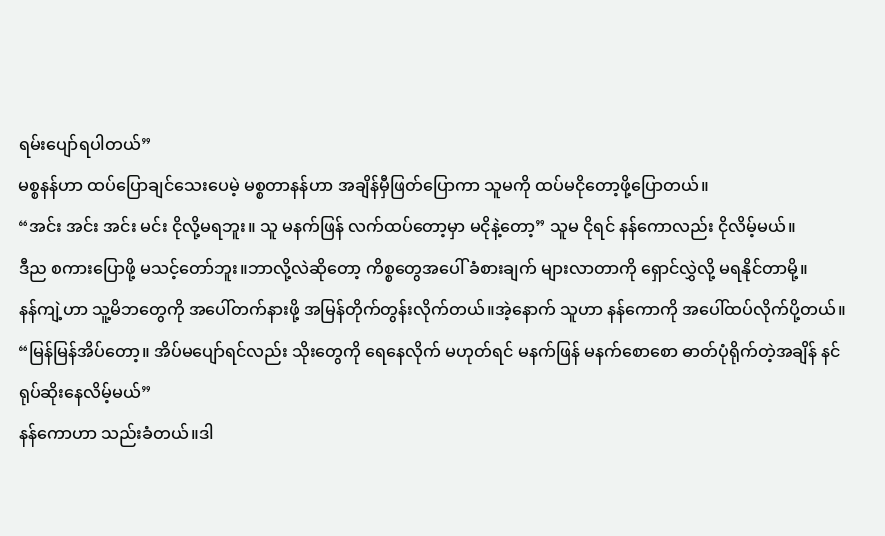ရမ်းပျော်ရပါတယ်”
မစ္စနန်ဟာ ထပ်ပြောချင်သေးပေမဲ့ မစ္စတာနန်ဟာ အချိန်မှီဖြတ်ပြောကာ သူမကို ထပ်မငိုတော့ဖို့ပြောတယ်။
“အင်း အင်း အင်း မင်း ငိုလို့မရဘူး။ သူ မနက်ဖြန် လက်ထပ်တော့မှာ မငိုနဲ့တော့” သူမ ငိုရင် နန်ကောလည်း ငိုလိမ့်မယ်။
ဒီည စကားပြောဖို့ မသင့်တော်ဘူး။ဘာလို့လဲဆိုတော့ ကိစ္စတွေအပေါ် ခံစားချက် များလာတာကို ရှောင်လွှဲလို့ မရနိုင်တာမို့။
နန်ကျဲ့ဟာ သူ့မိဘတွေကို အပေါ်တက်နားဖို့ အမြန်တိုက်တွန်းလိုက်တယ်။အဲ့နောက် သူဟာ နန်ကောကို အပေါ်ထပ်လိုက်ပို့တယ်။ “မြန်မြန်အိပ်တော့။ အိပ်မပျော်ရင်လည်း သိုးတွေကို ရေနေလိုက် မဟုတ်ရင် မနက်ဖြန် မနက်စောစော ဓာတ်ပုံရိုက်တဲ့အချိန် နင် ရုပ်ဆိုးနေလိမ့်မယ်”
နန်ကောဟာ သည်းခံတယ်။ဒါ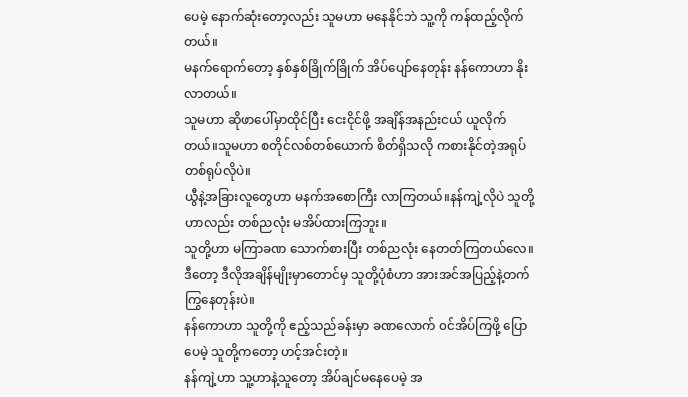ပေမဲ့ နောက်ဆုံးတော့လည်း သူမဟာ မနေနိုင်ဘဲ သူ့ကို ကန်ထည့်လိုက်တယ်။
မနက်ရောက်တော့ နှစ်နှစ်ခြိုက်ခြိုက် အိပ်ပျော်နေတုန်း နန်ကောဟာ နိုးလာတယ်။
သူမဟာ ဆိုဖာပေါ်မှာထိုင်ပြီး ငေးငိုင်ဖို့ အချိန်အနည်းငယ် ယူလိုက်တယ်။သူမဟာ စတိုင်လစ်တစ်ယောက် စိတ်ရှိသလို ကစားနိုင်တဲ့အရုပ်တစ်ရုပ်လိုပဲ။
ယွီနဲ့အခြားလူတွေဟာ မနက်အစောကြီး လာကြတယ်။နန်ကျဲ့လိုပဲ သူတို့ဟာလည်း တစ်ညလုံး မအိပ်ထားကြဘူး။
သူတို့ဟာ မကြာခဏ သောက်စားပြီး တစ်ညလုံး နေတတ်ကြတယ်လေ။ဒီတော့ ဒီလိုအချိန်မျိုးမှာတောင်မှ သူတို့ပုံစံဟာ အားအင်အပြည့်နဲ့တက်ကြွနေတုန်းပဲ။
နန်ကောဟာ သူတို့ကို ဧည့်သည်ခန်းမှာ ခဏလောက် ၀င်အိပ်ကြဖို့ ပြောပေမဲ့ သူတို့ကတော့ ဟင့်အင်းတဲ့။
နန်ကျဲ့ဟာ သူ့ဟာနဲ့သူတော့ အိပ်ချင်မနေပေမဲ့ အ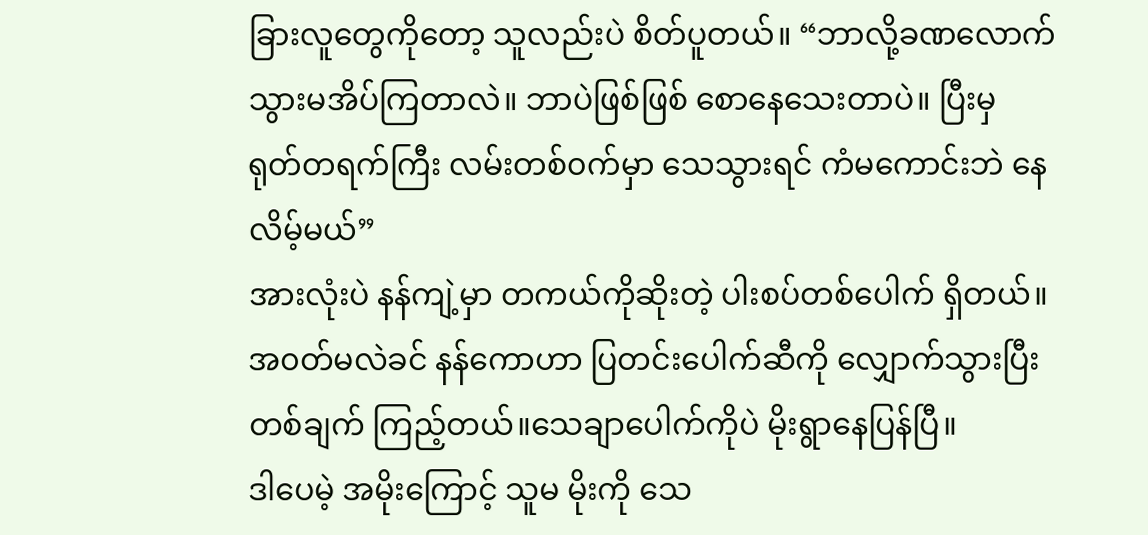ခြားလူတွေကိုတော့ သူလည်းပဲ စိတ်ပူတယ်။ “ဘာလို့ခဏလောက် သွားမအိပ်ကြတာလဲ။ ဘာပဲဖြစ်ဖြစ် စောနေသေးတာပဲ။ ပြီးမှ ရုတ်တရက်ကြီး လမ်းတစ်၀က်မှာ သေသွားရင် ကံမကောင်းဘဲ နေလိမ့်မယ်”
အားလုံးပဲ နန်ကျဲ့မှာ တကယ်ကိုဆိုးတဲ့ ပါးစပ်တစ်ပေါက် ရှိတယ်။
အ၀တ်မလဲခင် နန်ကောဟာ ပြတင်းပေါက်ဆီကို လျှောက်သွားပြီး တစ်ချက် ကြည့်တယ်။သေချာပေါက်ကိုပဲ မိုးရွာနေပြန်ပြီ။
ဒါပေမဲ့ အမိုးကြောင့် သူမ မိုးကို သေ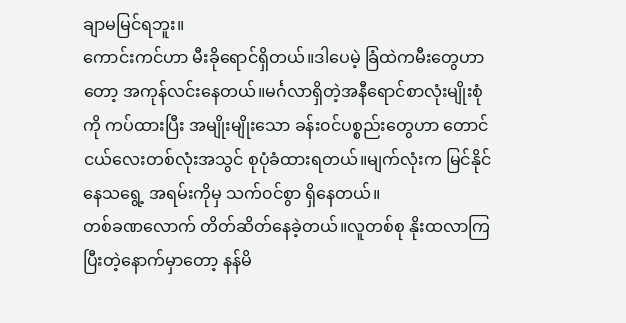ချာမမြင်ရဘူး။
ကောင်းကင်ဟာ မီးခိုရောင်ရှိတယ်။ဒါပေမဲ့ ခြံထဲကမီးတွေဟာတော့ အကုန်လင်းနေတယ်။မင်္ဂလာရှိတဲ့အနီရောင်စာလုံးမျိုးစုံကို ကပ်ထားပြီး အမျိုးမျိုးသော ခန်း၀င်ပစ္စည်းတွေဟာ တောင်ငယ်လေးတစ်လုံးအသွင် စုပုံခံထားရတယ်။မျက်လုံးက မြင်နိုင်နေသရွေ့ အရမ်းကိုမှ သက်၀င်စွာ ရှိနေတယ်။
တစ်ခဏလောက် တိတ်ဆိတ်နေခဲ့တယ်။လူတစ်စု နိုးထလာကြပြီးတဲ့နောက်မှာတော့ နန်မိ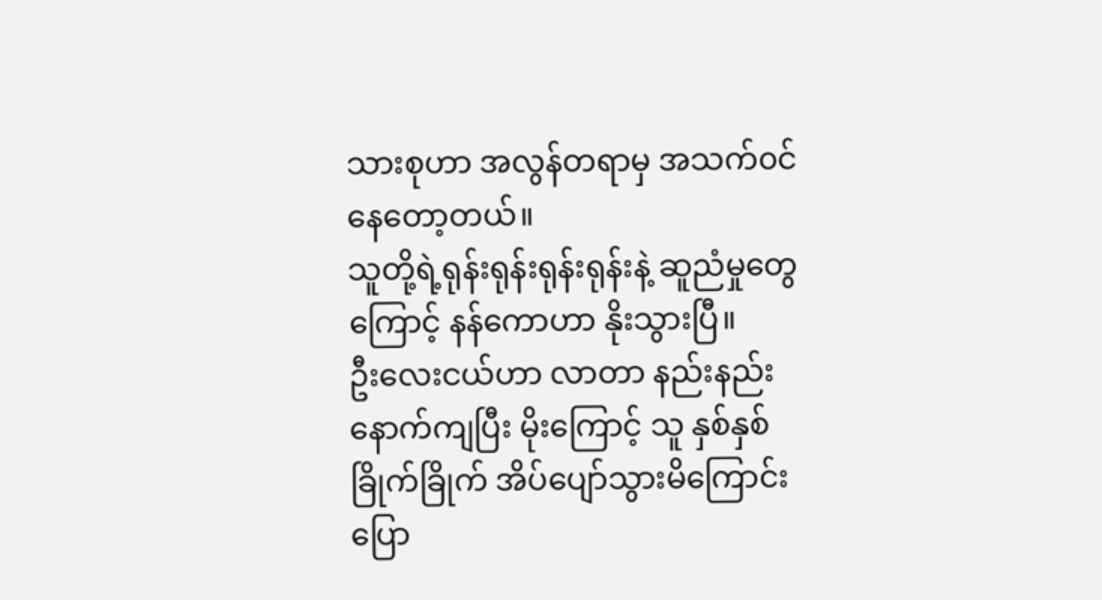သားစုဟာ အလွန်တရာမှ အသက်၀င်နေတော့တယ်။
သူတို့ရဲ့ရုန်းရုန်းရုန်းရုန်းနဲ့ ဆူညံမှုတွေကြောင့် နန်ကောဟာ နိုးသွားပြီ။
ဦးလေးငယ်ဟာ လာတာ နည်းနည်းနောက်ကျပြီး မိုးကြောင့် သူ နှစ်နှစ်ခြိုက်ခြိုက် အိပ်ပျော်သွားမိကြောင်း ပြော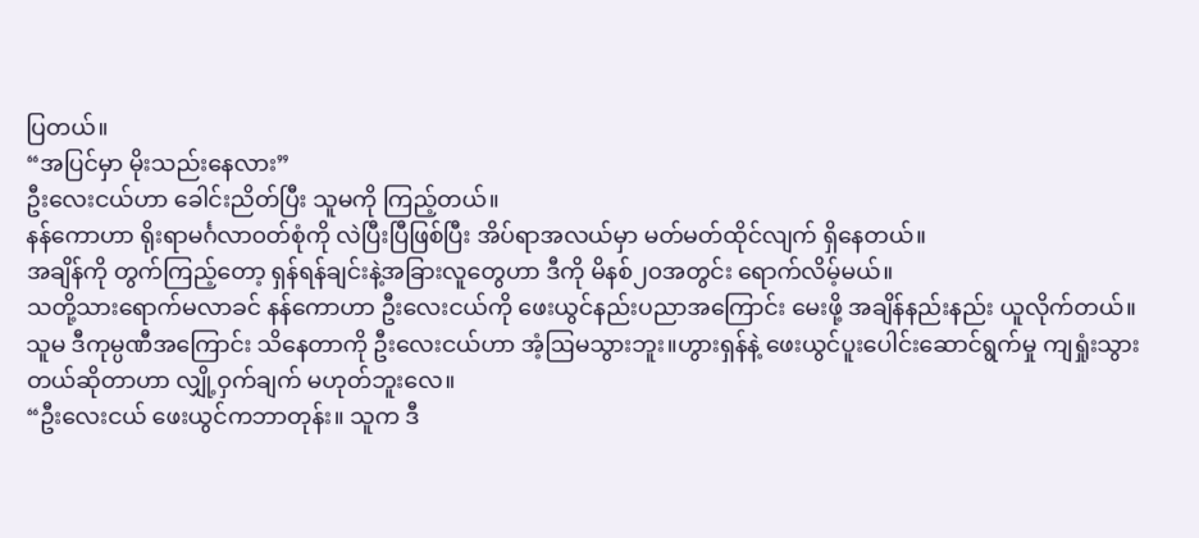ပြတယ်။
“အပြင်မှာ မိုးသည်းနေလား”
ဦးလေးငယ်ဟာ ခေါင်းညိတ်ပြီး သူမကို ကြည့်တယ်။
နန်ကောဟာ ရိုးရာမင်္ဂလာ၀တ်စုံကို လဲပြီးပြီဖြစ်ပြီး အိပ်ရာအလယ်မှာ မတ်မတ်ထိုင်လျက် ရှိနေတယ်။
အချိန်ကို တွက်ကြည့်တော့ ရှန်ရန်ချင်းနဲ့အခြားလူတွေဟာ ဒီကို မိနစ်၂၀အတွင်း ရောက်လိမ့်မယ်။
သတို့သားရောက်မလာခင် နန်ကောဟာ ဦးလေးငယ်ကို ဖေးယွင်နည်းပညာအကြောင်း မေးဖို့ အချိန်နည်းနည်း ယူလိုက်တယ်။
သူမ ဒီကုမ္ပဏီအကြောင်း သိနေတာကို ဦးလေးငယ်ဟာ အံ့ဩမသွားဘူး။ဟွားရှန်နဲ့ ဖေးယွင်ပူးပေါင်းဆောင်ရွက်မှု ကျရှုံးသွားတယ်ဆိုတာဟာ လျှို့ဝှက်ချက် မဟုတ်ဘူးလေ။
“ဦးလေးငယ် ဖေးယွင်ကဘာတုန်း။ သူက ဒီ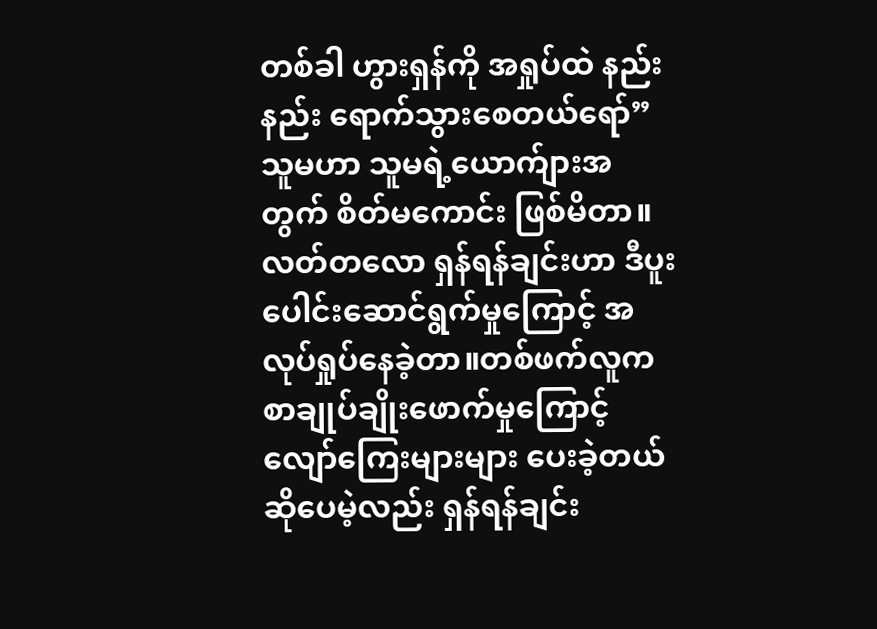တစ်ခါ ဟွားရှန်ကို အရှုပ်ထဲ နည်းနည်း ရောက်သွားစေတယ်ရော်”
သူမဟာ သူမရဲ့ယောက်ျားအတွက် စိတ်မကောင်း ဖြစ်မိတာ။လတ်တလော ရှန်ရန်ချင်းဟာ ဒီပူးပေါင်းဆောင်ရွက်မှုကြောင့် အလုပ်ရှုပ်နေခဲ့တာ။တစ်ဖက်လူက စာချုပ်ချိုးဖောက်မှုကြောင့် လျော်ကြေးများများ ပေးခဲ့တယ်ဆိုပေမဲ့လည်း ရှန်ရန်ချင်း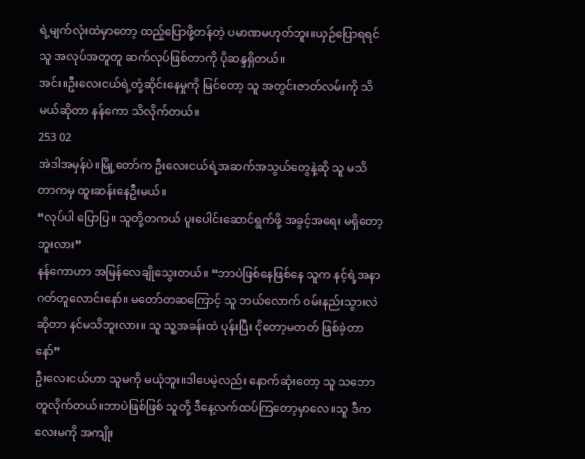ရဲ့မျက်လုံးထဲမှာတော့ ထည့်ပြောဖို့တန်တဲ့ ပမာဏမဟုတ်ဘူး။ယှဉ်ပြောရရင် သူ အလုပ်အတူတူ ဆက်လုပ်ဖြစ်တာကို ပိုဆန္ဒရှိတယ်။
အင်း။ဦးလေးငယ်ရဲ့တုံ့ဆိုင်းနေမှုကို မြင်တော့ သူ အတွင်းဇာတ်လမ်းကို သိမယ်ဆိုတာ နန်ကော သိလိုက်တယ်။
253 02
အဲဒါအမှန်ပဲ။မြို့တော်က ဦးလေးငယ်ရဲ့အဆက်အသွယ်တွေနဲ့ဆို သူ မသိတာကမှ ထူးဆန်းနေဦးမယ်။
“လုပ်ပါ ပြောပြ။ သူတို့တကယ် ပူးပေါင်းဆောင်ရွက်ဖို့ အခွင့်အရေး မရှိတော့ဘူးလား”
နန်ကောဟာ အမြန်လေချိုသွေးတယ်။ “ဘာပဲဖြစ်နေဖြစ်နေ သူက နင့်ရဲ့အနာဂတ်တူလောင်းနော်။ မတော်တဆကြောင့် သူ ဘယ်လောက် ၀မ်းနည်းသွားလဲဆိုတာ နင်မသိဘူးလား။ သူ သူ့အခန်းထဲ ပုန်းပြီး ငိုတော့မတတ် ဖြစ်ခဲ့တာနော်”
ဦးလေးငယ်ဟာ သူမကို မယုံဘူး။ဒါပေမဲ့လည်း နောက်ဆုံးတော့ သူ သဘောတူလိုက်တယ်။ဘာပဲဖြစ်ဖြစ် သူတို့ ဒီနေ့လက်ထပ်ကြတော့မှာလေ။သူ ဒီကလေးမကို အကျိုး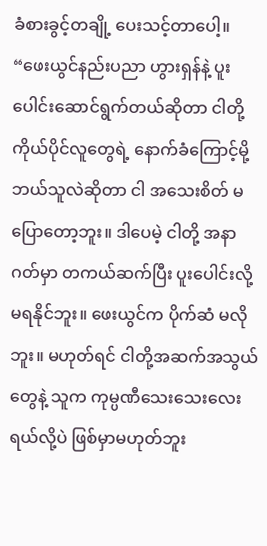ခံစားခွင့်တချို့ ပေးသင့်တာပေါ့။
“ဖေးယွင်နည်းပညာ ဟွားရှန်နဲ့ ပူးပေါင်းဆောင်ရွက်တယ်ဆိုတာ ငါတို့ကိုယ်ပိုင်လူတွေရဲ့ နောက်ခံကြောင့်မို့ ဘယ်သူလဲဆိုတာ ငါ အသေးစိတ် မပြောတော့ဘူး။ ဒါပေမဲ့ ငါတို့ အနာဂတ်မှာ တကယ်ဆက်ပြီး ပူးပေါင်းလို့ မရနိုင်ဘူး။ ဖေးယွင်က ပိုက်ဆံ မလိုဘူး။ မဟုတ်ရင် ငါတို့အဆက်အသွယ်တွေနဲ့ သူက ကုမ္ပဏီသေးသေးလေးရယ်လို့ပဲ ဖြစ်မှာမဟုတ်ဘူး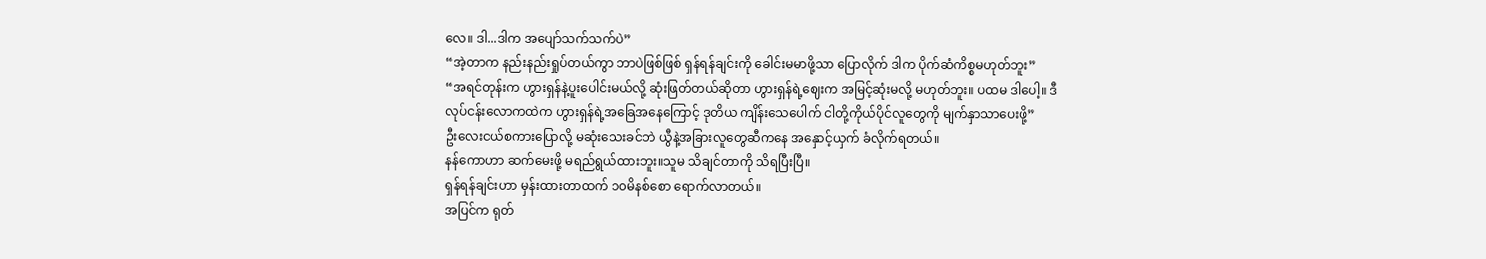လေ။ ဒါ...ဒါက အပျော်သက်သက်ပဲ”
“အဲ့တာက နည်းနည်းရှုပ်တယ်ကွာ ဘာပဲဖြစ်ဖြစ် ရှန်ရန်ချင်းကို ခေါင်းမမာဖို့သာ ပြောလိုက် ဒါက ပိုက်ဆံကိစ္စမဟုတ်ဘူး”
“အရင်တုန်းက ဟွားရှန်နဲ့ပူးပေါင်းမယ်လို့ ဆုံးဖြတ်တယ်ဆိုတာ ဟွားရှန်ရဲ့ဈေးက အမြင့်ဆုံးမလို့ မဟုတ်ဘူး။ ပထမ ဒါပေါ့။ ဒီလုပ်ငန်းလောကထဲက ဟွားရှန်ရဲ့အခြေအနေကြောင့် ဒုတိယ ကျိန်းသေပေါက် ငါတို့ကိုယ်ပိုင်လူတွေကို မျက်နှာသာပေးဖို့”
ဦးလေးငယ်စကားပြောလို့ မဆုံးသေးခင်ဘဲ ယွီနဲ့အခြားလူတွေဆီကနေ အနှောင့်ယှက် ခံလိုက်ရတယ်။
နန်ကောဟာ ဆက်မေးဖို့ မရည်ရွယ်ထားဘူး။သူမ သိချင်တာကို သိရပြီးပြီ။
ရှန်ရန်ချင်းဟာ မှန်းထားတာထက် ၁၀မိနစ်စော ရောက်လာတယ်။
အပြင်က ရုတ်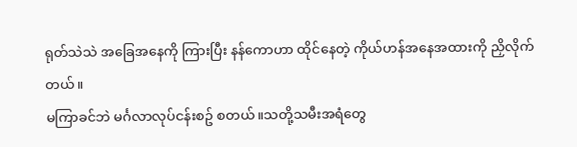ရုတ်သဲသဲ အခြေအနေကို ကြားပြီး နန်ကောဟာ ထိုင်နေတဲ့ ကိုယ်ဟန်အနေအထားကို ညှိလိုက်တယ်။
မကြာခင်ဘဲ မင်္ဂလာလုပ်ငန်းစဥ် စတယ်။သတို့သမီးအရံတွေ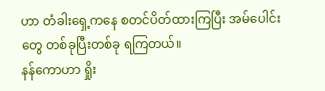ဟာ တံခါးရှေ့ကနေ စတင်ပိတ်ထားကြပြီး အမ်ပေါင်းတွေ တစ်ခုပြီးတစ်ခု ရကြတယ်။
နန်ကောဟာ ရှိုး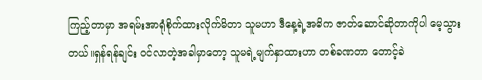ကြည့်တာမှာ အရမ်းအာရုံစိုက်ထားလိုက်မိတာ သူမဟာ ဒီနေ့ရဲ့အဓိက ဇာတ်ဆောင်ဆိုတာကိုပါ မေ့သွားတယ်။ရှန်ရန်ချင်း ၀င်လာတဲ့အခါမှာတော့ သူမရဲ့မျက်နှာထားဟာ တစ်ခဏတာ တောင့်ခဲ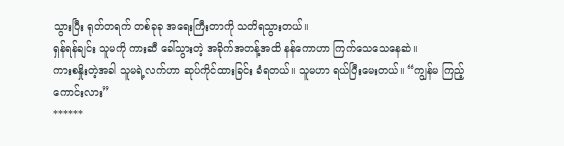သွားပြီး ရုတ်တရက် တစ်ခုခု အရေးကြီးတာကို သတိရသွားတယ်။
ရှန်ရန်ချင်း သူမကို ကားဆီ ခေါ်သွားတဲ့ အခိုက်အတန့်အထိ နန်ကောဟာ ကြက်သေသေနေဆဲ။
ကားစနှိုးတဲ့အခါ သူမရဲ့လက်ဟာ ဆုပ်ကိုင်ထားခြင်း ခံရတယ်။ သူမဟာ ရယ်ပြီးမေးတယ်။ “ကျွန်မ ကြည့်ကောင်းလား”
******